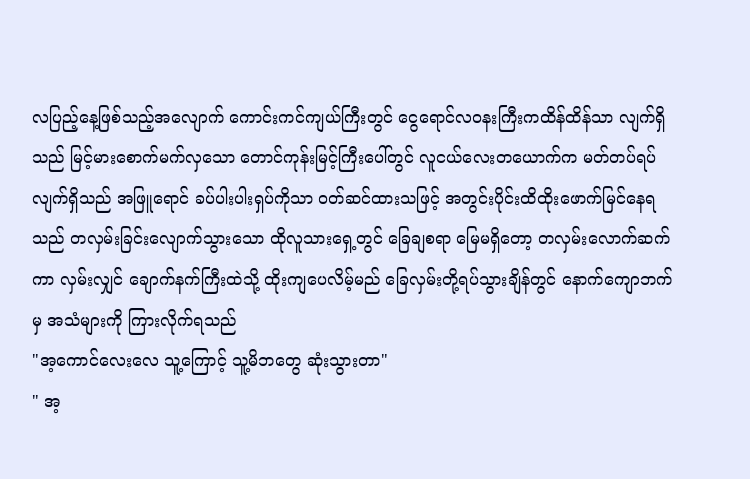လပြည့်နေ့ဖြစ်သည့်အလျောက် ကောင်းကင်ကျယ်ကြီးတွင် ငွေရောင်လ၀နးကြီးကထိန်ထိန်သာ လျက်ရှိသည် မြင့်မားစောက်မက်လှသော တောင်ကုန်းမြင့်ကြီးပေါ်တွင် လူငယ်လေးတယောက်က မတ်တပ်ရပ်လျက်ရှိသည် အဖြူရောင် ခပ်ပါးပါးရှပ်ကိုသာ ၀တ်ဆင်ထားသဖြင့် အတွင်းပိုင်းထိထိုးဖောက်မြင်နေရသည် တလှမ်းခြင်းလျောက်သွားသော ထိုလူသားရှေ့တွင် ခြေချစရာ မြေမရှိတော့ တလှမ်းလောက်ဆက်ကာ လှမ်းလျှင် ချောက်နက်ကြီးထဲသို့ ထိုးကျပေလိမ့်မည် ခြေလှမ်းတို့ရပ်သွားချိန်တွင် နောက်ကျောဘက်မှ အသံများကို ကြားလိုက်ရသည်
"အ့ကောင်လေးလေ သူ့ကြောင့် သူ့မိဘတွေ ဆုံးသွားတာ"
" အ့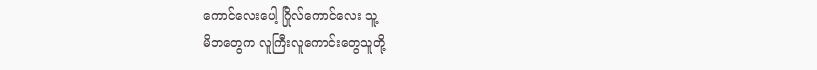ကောင်လေးပေါ့ ဂြိုလ်ကောင်လေး သူ့
မိဘတွေက လူကြီးလူကောင်းတွေသူတို့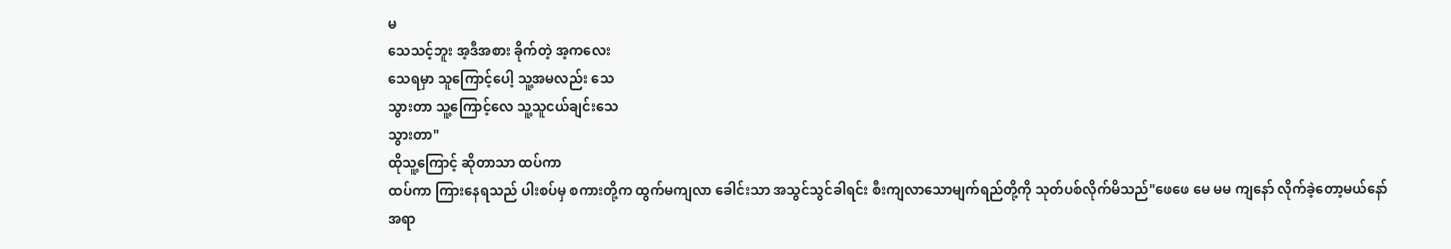မ
သေသင့်ဘူး အ့ဒီအစား ခိုက်တဲ့ အ့ကလေး
သေရမှာ သူကြောင့်ပေါ့ သူ့အမလည်း သေ
သွားတာ သူ့ကြောင့်လေ သူ့သူငယ်ချင်းသေ
သွားတာ"
ထိုသူ့ကြောင့် ဆိုတာသာ ထပ်ကာ
ထပ်ကာ ကြားနေရသည် ပါးစပ်မှ စကားတို့က ထွက်မကျလာ ခေါင်းသာ အသွင်သွင်ခါရင်း စီးကျလာသောမျက်ရည်တို့ကို သုတ်ပစ်လိုက်မိသည်"ဖေဖေ မေ မမ ကျနော် လိုက်ခဲ့တော့မယ်နော်
အရာ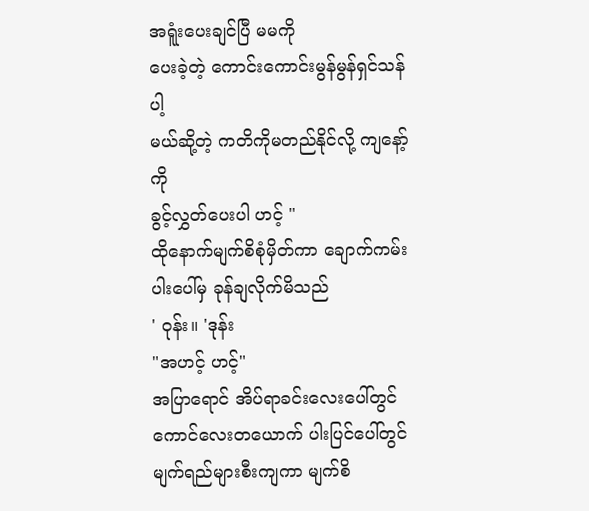အရူံးပေးချင်ပြီ မမကို
ပေးခဲ့တဲ့ ကောင်းကောင်းမွန်မွန်ရှင်သန်ပါ့
မယ်ဆို့တဲ့ ကတိကိုမတည်နိုင်လို့ ကျနော့်ကို
ခွင့်လွှတ်ပေးပါ ဟင့် "
ထိုနောက်မျက်စိစုံမှိတ်ကာ ချောက်ကမ်းပါးပေါ်မှ ခုန်ချလိုက်မိသည်
' ဝုန်း။ 'ဒုန်း
"အဟင့် ဟင့်"
အပြာရောင် အိပ်ရာခင်းလေးပေါ်တွင်ကောင်လေးတယောက် ပါးပြင်ပေါ်တွင်မျက်ရည်များစီးကျကာ မျက်စိ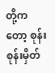တို့ကတော့ စုန်းစုန်းမှိတ်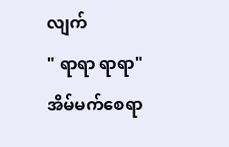လျက်
" ရာရာ ရာရာ"
အိမ်မက်စေရာ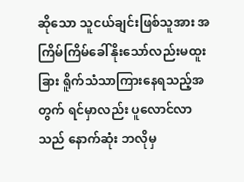ဆိုသော သူငယ်ချင်းဖြစ်သူအား အကြိမ်ကြိမ်ခေါ်နိုးသော်လည်းမထူးခြား ရိူက်သံသာကြားနေရသည့်အတွက် ရင်မှာလည်း ပူလောင်လာသည် နောက်ဆုံး ဘလိုမှ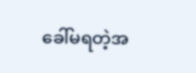ခေါ်မရတဲ့အ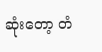ဆုံးတော့ တံ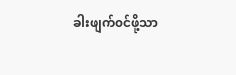ခါးဖျက်၀င်ဖို့သာ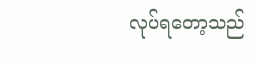လုပ်ရတော့သည်